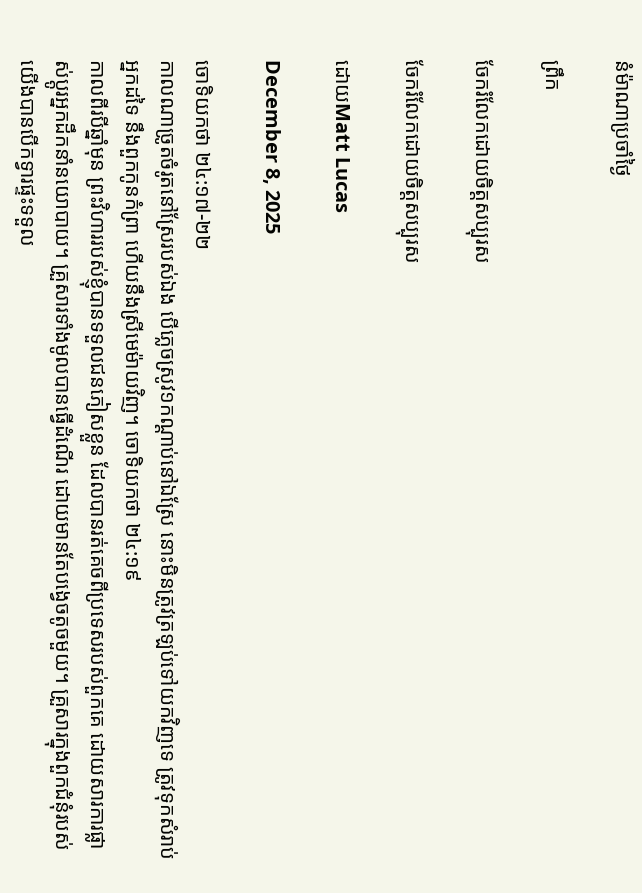នំម៉ាណាប្រចាំថ្ងៃ

ព្រឹក

ចែករំលែកដោយចិត្តសប្បុរស

ចែករំលែកដោយចិត្តសប្បុរស

ដោយMatt Lucas

December 8, 2025

ចោទិយកថា ២៤:១៧-២២
កាលណាច្រូតចំរូតនៅស្រែរបស់ឯង បើភ្លេចស្រូវ១កណ្ដាប់នៅឯស្រែ នោះមិនត្រូវត្រឡប់ទៅយកវិញទេ ត្រូវទុកសំរាប់អ្នកដទៃ នឹងពួកកូនកំព្រា ហើយនឹងស្រីមេម៉ាយវិញ។ ចោទិយកថា ២៤:១៩
កាលពីរបីឆ្នាំមុន ព្រះវិហាររបស់ខ្ញុំបានទទួលជនភៀសខ្លួន ដែលបានរត់គេចពីប្រទេសរបស់ពួកគេ ដោយសារការផ្លាស់ប្តូរអ្នកដឹកនាំនយោបាយ។ គ្រួសារទាំងមូលបានធ្វើដំណើរ ដោយមានតែបង្វេចតូចមួយ។ គ្រួសារក្នុងពួកជំនុំរបស់យើងបានបើកទ្វារផ្ទះទទួល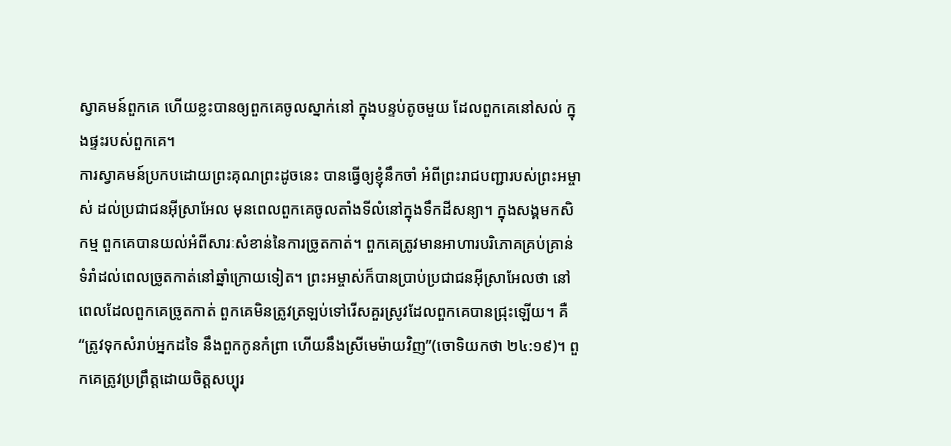ស្វាគមន៍ពួកគេ ហើយខ្លះបានឲ្យពួកគេចូលស្នាក់នៅ ក្នុងបន្ទប់តូចមួយ ដែលពួកគេនៅសល់ ក្នុងផ្ទះរបស់ពួកគេ។
ការស្វាគមន៍ប្រកបដោយព្រះគុណព្រះដូចនេះ បានធ្វើឲ្យខ្ញុំនឹកចាំ អំពីព្រះរាជបញ្ជារបស់ព្រះអម្ចាស់ ដល់ប្រជាជនអ៊ីស្រាអែល មុនពេលពួកគេចូលតាំងទីលំនៅក្នុងទឹកដីសន្យា។ ក្នុងសង្គមកសិកម្ម ពួកគេបានយល់អំពីសារៈសំខាន់នៃការច្រូតកាត់។ ពួកគេត្រូវមានអាហារបរិភោគគ្រប់គ្រាន់ ទំរាំដល់ពេលច្រូតកាត់នៅឆ្នាំក្រោយទៀត។ ព្រះអម្ចាស់ក៏បានប្រាប់ប្រជាជនអ៊ីស្រាអែលថា នៅពេលដែលពួកគេច្រូតកាត់ ពួកគេមិនត្រូវត្រឡប់ទៅរើសគួរស្រូវដែលពួកគេបានជ្រុះឡើយ។ គឺ “ត្រូវទុកសំរាប់អ្នកដទៃ នឹងពួកកូនកំព្រា ហើយនឹងស្រីមេម៉ាយវិញ”(ចោទិយកថា ២៤:១៩)។ ពួកគេត្រូវប្រព្រឹត្តដោយចិត្តសប្បុរ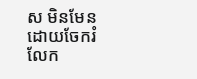ស មិនមែនដោយចែករំលែក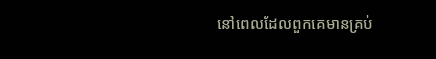នៅពេលដែលពួកគេមានគ្រប់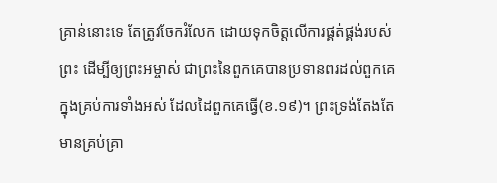គ្រាន់នោះទេ តែត្រូវចែករំលែក ដោយទុកចិត្តលើការផ្គត់ផ្គង់របស់ព្រះ ដើម្បីឲ្យព្រះអម្ចាស់ ជាព្រះនៃពួកគេបានប្រទានពរដល់ពួកគេ ក្នុងគ្រប់ការទាំងអស់ ដែលដៃពួកគេធ្វើ(ខ.១៩)។ ព្រះទ្រង់តែងតែមានគ្រប់គ្រា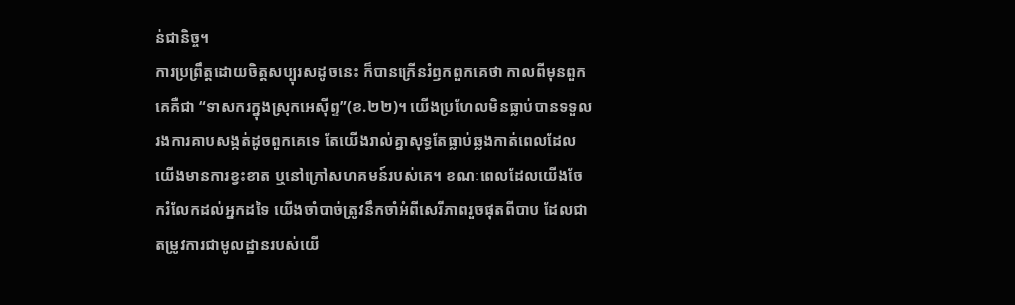ន់ជានិច្ច។
ការប្រព្រឹត្តដោយចិត្តសប្បុរសដូចនេះ ក៏បានក្រើនរំឭកពួកគេថា កាលពីមុនពួកគេគឺជា “ទាសករក្នុងស្រុកអេស៊ីព្ទ”(ខ.២២)។ យើងប្រហែលមិនធ្លាប់បានទទួលរងការគាបសង្កត់ដូចពួកគេទេ តែយើងរាល់គ្នាសុទ្ធតែធ្លាប់ឆ្លងកាត់ពេលដែលយើងមានការខ្វះខាត ឬនៅក្រៅសហគមន៍របស់គេ។ ខណៈពេលដែលយើងចែករំលែកដល់អ្នកដទៃ យើងចាំបាច់ត្រូវនឹកចាំអំពីសេរីភាពរួចផុតពីបាប ដែលជាតម្រូវការជាមូលដ្ឋានរបស់យើ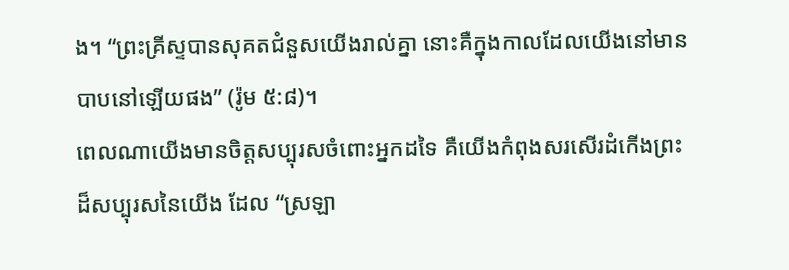ង។ “ព្រះគ្រីស្ទបានសុគតជំនួសយើងរាល់គ្នា នោះគឺក្នុងកាលដែលយើងនៅមានបាបនៅឡើយផង” (រ៉ូម ៥:៨)។
ពេលណាយើងមានចិត្តសប្បុរសចំពោះអ្នកដទៃ គឺយើងកំពុងសរសើរដំកើងព្រះដ៏សប្បុរសនៃយើង ដែល “ស្រឡា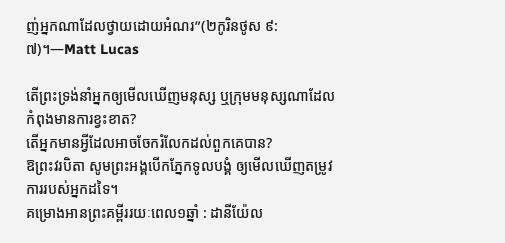ញ់អ្នកណាដែលថ្វាយដោយអំណរ”(២កូរិនថូស ៩:៧)។—Matt Lucas

តើព្រះទ្រង់នាំអ្នកឲ្យមើលឃើញមនុស្ស ឬក្រុមមនុស្សណាដែលកំពុងមានការខ្វះខាត?
តើអ្នកមានអ្វីដែលអាចចែករំលែកដល់ពួកគេបាន?
ឱព្រះវរបិតា សូមព្រះអង្គបើកភ្នែកទូលបង្គំ ឲ្យមើលឃើញតម្រូវការរបស់អ្នកដទៃ។
គម្រោងអានព្រះគម្ពីររយៈពេល១ឆ្នាំ : ដានីយ៉ែល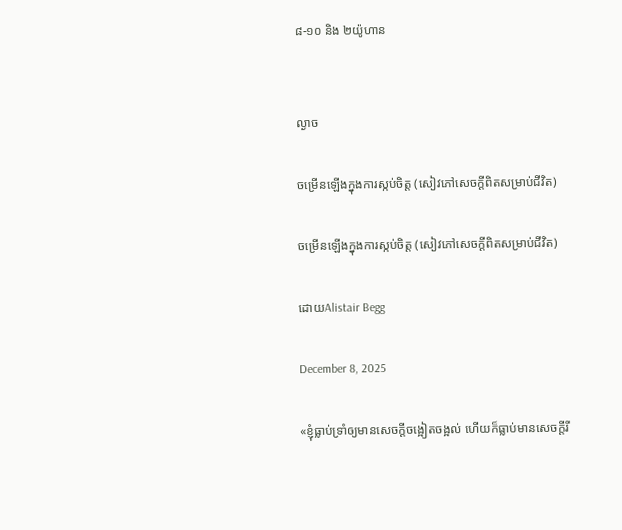៨-១០ និង ២យ៉ូហាន


ល្ងាច

ចម្រើនឡើងក្នុងការស្កប់ចិត្ត (សៀវភៅសេចក្ដីពិតសម្រាប់ជីវិត)

ចម្រើនឡើងក្នុងការស្កប់ចិត្ត (សៀវភៅសេចក្ដីពិតសម្រាប់ជីវិត)

ដោយAlistair Begg

December 8, 2025

«ខ្ញុំធ្លាប់ទ្រាំឲ្យមានសេចក្ដីចង្អៀតចង្អល់ ហើយក៏ធ្លាប់មានសេចក្ដីរី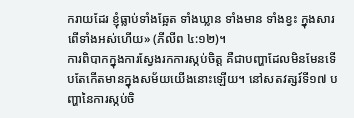ករាយដែរ ខ្ញុំធ្លាប់ទាំងឆ្អែត ទាំងឃ្លាន ទាំងមាន ទាំងខ្វះ ក្នុងសារពើទាំងអស់ហើយ» (ភីលីព ៤:១២)។
ការពិបាកក្នុងការស្វែងរកការស្កប់ចិត្ត គឺជាបញ្ហាដែលមិនមែនទើបតែកើតមានក្នុងសម័យយើងនោះឡើយ។ នៅសតវត្សរ៍ទី១៧ បញ្ហានៃការស្កប់ចិ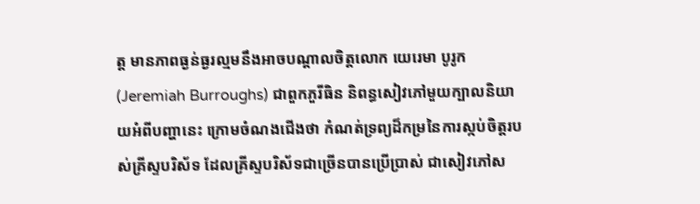ត្ត មានភាពធ្ងន់ធ្ងរល្មមនឹងអាចបណ្ដាលចិត្តលោក យេរេមា បូរូក (Jeremiah Burroughs) ជាពួកភួរីធិន និពន្ធសៀវភៅមួយក្បាលនិយាយអំពីបញ្ហានេះ ក្រោមចំណងជើងថា កំណត់ទ្រព្យដ៏កម្រនៃការស្កប់ចិត្តរបស់គ្រីស្ទបរិស័ទ ដែលគ្រីស្ទបរិស័ទជាច្រើនបានប្រើប្រាស់ ជាសៀវភៅស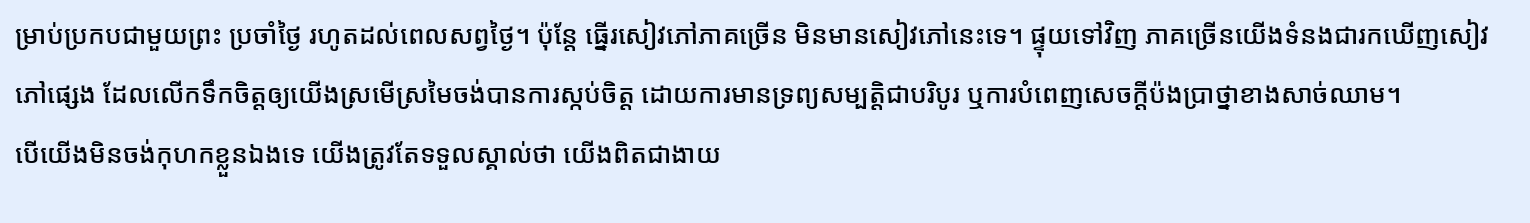ម្រាប់ប្រកបជាមួយព្រះ ប្រចាំថ្ងៃ រហូតដល់ពេលសព្វថ្ងៃ។ ប៉ុន្តែ ធ្នើរសៀវភៅភាគច្រើន មិនមានសៀវភៅនេះទេ។ ផ្ទុយទៅវិញ ភាគច្រើនយើងទំនងជារកឃើញសៀវភៅផ្សេង ដែលលើកទឹកចិត្តឲ្យយើងស្រមើស្រមៃចង់បានការស្កប់ចិត្ត ដោយការមានទ្រព្យសម្បត្តិជាបរិបូរ ឬការបំពេញសេចក្តីប៉ងប្រាថ្នាខាងសាច់ឈាម។
បើយើងមិនចង់កុហកខ្លួនឯងទេ យើងត្រូវតែទទួលស្គាល់ថា យើងពិតជាងាយ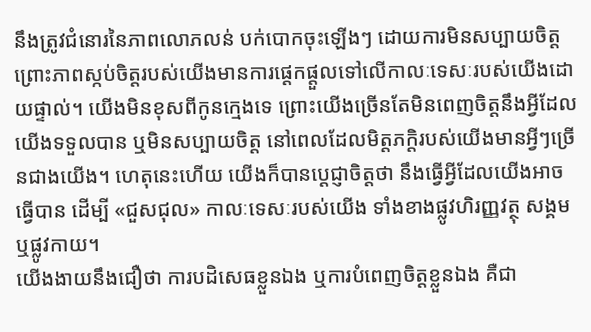នឹងត្រូវជំនោរនៃភាពលោភលន់ បក់បោកចុះឡើងៗ ដោយការមិនសប្បាយចិត្ត ព្រោះភាពស្កប់ចិត្តរបស់យើងមានការផ្ដេកផ្ដួលទៅលើកាលៈទេសៈរបស់យើងដោយផ្ទាល់។ យើងមិនខុសពីកូនក្មេងទេ ព្រោះយើងច្រើនតែមិនពេញចិត្តនឹងអ្វីដែលយើងទទួលបាន ឬមិនសប្បាយចិត្ត នៅពេលដែលមិត្តភក្ដិរបស់យើងមានអ្វីៗច្រើនជាងយើង។ ហេតុនេះហើយ យើងក៏បានប្ដេជ្ញាចិត្តថា នឹងធ្វើអ្វីដែលយើងអាចធ្វើបាន ដើម្បី «ជួសជុល» កាលៈទេសៈរបស់យើង ទាំងខាងផ្លូវហិរញ្ញវត្ថុ សង្គម ឬផ្លូវកាយ។
យើងងាយនឹងជឿថា ការបដិសេធខ្លួនឯង ឬការបំពេញចិត្តខ្លួនឯង គឺជា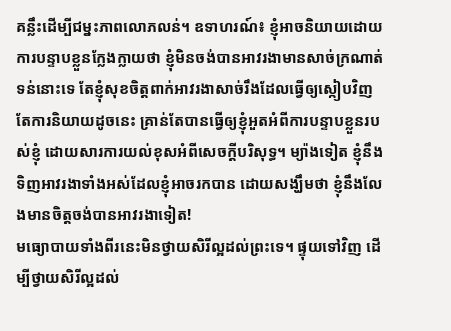គន្លឹះដើម្បីជម្នះភាពលោភលន់។ ឧទាហរណ៍៖ ខ្ញុំអាចនិយាយដោយការបន្ទាបខ្លួនក្លែងក្លាយថា ខ្ញុំមិនចង់បានអាវរងាមានសាច់ក្រណាត់ទន់នោះទេ តែខ្ញុំសុខចិត្តពាក់អាវរងាសាច់រឹងដែលធ្វើឲ្យស្កៀបវិញ តែការនិយាយដូចនេះ គ្រាន់តែបានធ្វើឲ្យខ្ញុំអួតអំពីការបន្ទាបខ្លួនរបស់ខ្ញុំ ដោយសារការយល់ខុសអំពីសេចក្តីបរិសុទ្ធ។ ម្យ៉ាងទៀត ខ្ញុំនឹងទិញអាវរងាទាំងអស់ដែលខ្ញុំអាចរកបាន ដោយសង្ឃឹមថា ខ្ញុំនឹងលែងមានចិត្តចង់បានអាវរងាទៀត!
មធ្យោបាយទាំងពីរនេះមិនថ្វាយសិរីល្អដល់ព្រះទេ។ ផ្ទុយទៅវិញ ដើម្បីថ្វាយសិរីល្អដល់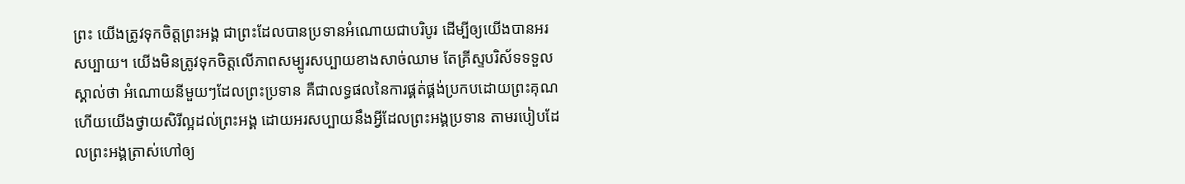ព្រះ យើងត្រូវទុកចិត្តព្រះអង្គ ជាព្រះដែលបានប្រទានអំណោយជាបរិបូរ ដើម្បីឲ្យយើងបានអរសប្បាយ។ យើងមិនត្រូវទុកចិត្តលើភាពសម្បូរសប្បាយខាងសាច់ឈាម តែគ្រីស្ទបរិស័ទទទួលស្គាល់ថា អំណោយនីមួយៗដែលព្រះប្រទាន គឺជាលទ្ធផលនៃការផ្គត់ផ្គង់ប្រកបដោយព្រះគុណ ហើយយើងថ្វាយសិរីល្អដល់ព្រះអង្គ ដោយអរសប្បាយនឹងអ្វីដែលព្រះអង្គប្រទាន តាមរបៀបដែលព្រះអង្គត្រាស់ហៅឲ្យ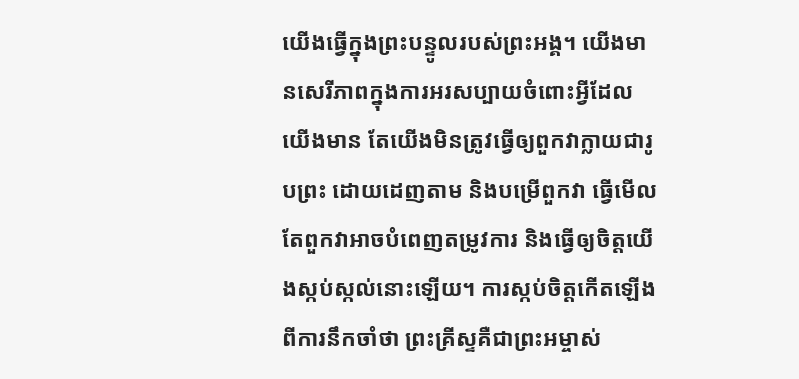យើងធ្វើក្នុងព្រះបន្ទូលរបស់ព្រះអង្គ។ យើងមានសេរីភាពក្នុងការអរសប្បាយចំពោះអ្វីដែលយើងមាន តែយើងមិនត្រូវធ្វើឲ្យពួកវាក្លាយជារូបព្រះ ដោយដេញតាម និងបម្រើពួកវា ធ្វើមើលតែពួកវាអាចបំពេញតម្រូវការ និងធ្វើឲ្យចិត្តយើងស្កប់ស្កល់នោះឡើយ។ ការស្កប់ចិត្តកើតឡើងពីការនឹកចាំថា ព្រះគ្រីស្ទគឺជាព្រះអម្ចាស់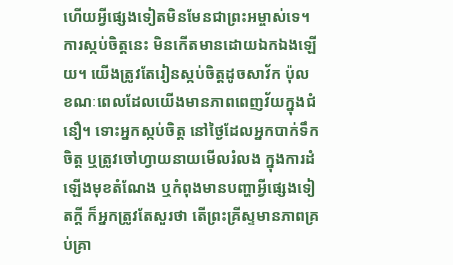ហើយអ្វីផ្សេងទៀតមិនមែនជាព្រះអម្ចាស់ទេ។
ការស្កប់ចិត្តនេះ មិនកើតមានដោយឯកឯងឡើយ។ យើងត្រូវតែរៀនស្កប់ចិត្តដូចសាវ័ក ប៉ុល ខណៈពេលដែលយើងមានភាពពេញវ័យក្នុងជំនឿ។ ទោះអ្នកស្កប់ចិត្ត នៅថ្ងៃដែលអ្នកបាក់ទឹកចិត្ត ឬត្រូវចៅហ្វាយនាយមើលរំលង ក្នុងការដំឡើងមុខតំណែង ឬកំពុងមានបញ្ហាអ្វីផ្សេងទៀតក្តី ក៏អ្នកត្រូវតែសួរថា តើព្រះគ្រីស្ទមានភាពគ្រប់គ្រា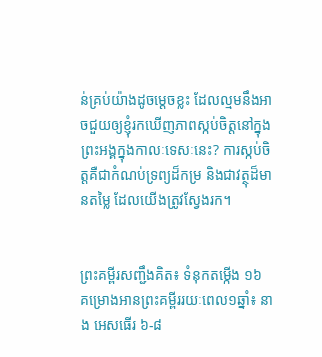ន់គ្រប់យ៉ាងដូចម្ដេចខ្លះ ដែលល្មមនឹងអាចជួយឲ្យខ្ញុំរកឃើញភាពស្កប់ចិត្តនៅក្នុងព្រះអង្គក្នុងកាលៈទេសៈនេះ? ការស្កប់ចិត្តគឺជាកំណប់ទ្រព្យដ៏កម្រ និងជាវត្ថុដ៏មានតម្លៃ ដែលយើងត្រូវស្វែងរក។


ព្រះគម្ពីរសញ្ជឹងគិត៖ ទំនុកតម្កើង ១៦
គម្រោងអានព្រះគម្ពីររយៈពេល១ឆ្នាំ៖ នាង អេសធើរ ៦-៨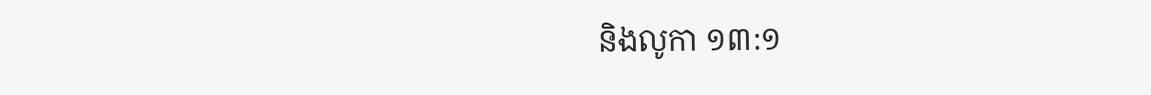និងលូកា ១៣:១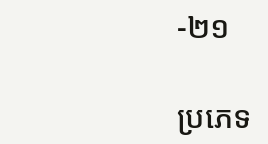-២១

ប្រភេទ